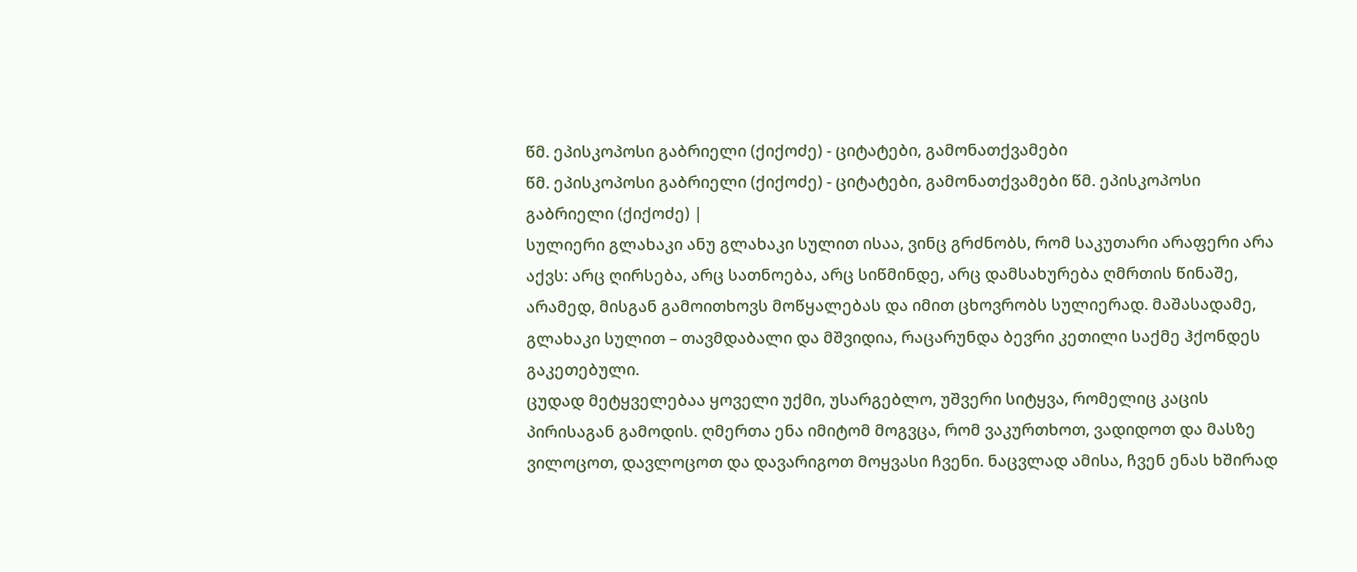წმ. ეპისკოპოსი გაბრიელი (ქიქოძე) - ციტატები, გამონათქვამები
წმ. ეპისკოპოსი გაბრიელი (ქიქოძე) - ციტატები, გამონათქვამები წმ. ეპისკოპოსი გაბრიელი (ქიქოძე) |
სულიერი გლახაკი ანუ გლახაკი სულით ისაა, ვინც გრძნობს, რომ საკუთარი არაფერი არა აქვს: არც ღირსება, არც სათნოება, არც სიწმინდე, არც დამსახურება ღმრთის წინაშე, არამედ, მისგან გამოითხოვს მოწყალებას და იმით ცხოვრობს სულიერად. მაშასადამე, გლახაკი სულით – თავმდაბალი და მშვიდია, რაცარუნდა ბევრი კეთილი საქმე ჰქონდეს გაკეთებული.
ცუდად მეტყველებაა ყოველი უქმი, უსარგებლო, უშვერი სიტყვა, რომელიც კაცის პირისაგან გამოდის. ღმერთა ენა იმიტომ მოგვცა, რომ ვაკურთხოთ, ვადიდოთ და მასზე ვილოცოთ, დავლოცოთ და დავარიგოთ მოყვასი ჩვენი. ნაცვლად ამისა, ჩვენ ენას ხშირად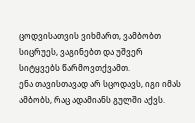ცოდვისათვის ვიხმართ, ვამბობთ სიცრუეს, ვაგინებთ და უშვერ სიტყვებს წარმოვთქვამთ.
ენა თავისთავად არ სცოდავს, იგი იმას ამბობს, რაც ადამიანს გულში აქვს.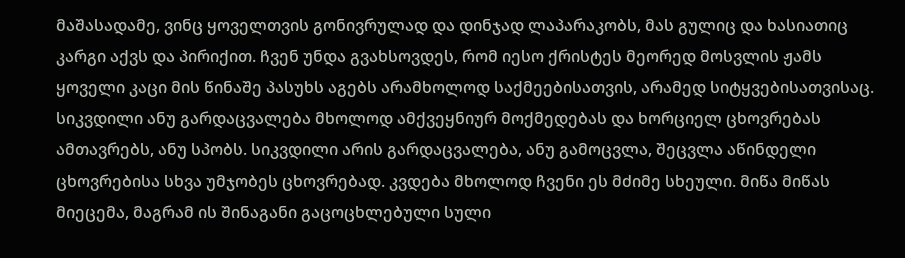მაშასადამე, ვინც ყოველთვის გონივრულად და დინჯად ლაპარაკობს, მას გულიც და ხასიათიც კარგი აქვს და პირიქით. ჩვენ უნდა გვახსოვდეს, რომ იესო ქრისტეს მეორედ მოსვლის ჟამს ყოველი კაცი მის წინაშე პასუხს აგებს არამხოლოდ საქმეებისათვის, არამედ სიტყვებისათვისაც.
სიკვდილი ანუ გარდაცვალება მხოლოდ ამქვეყნიურ მოქმედებას და ხორციელ ცხოვრებას ამთავრებს, ანუ სპობს. სიკვდილი არის გარდაცვალება, ანუ გამოცვლა, შეცვლა აწინდელი ცხოვრებისა სხვა უმჯობეს ცხოვრებად. კვდება მხოლოდ ჩვენი ეს მძიმე სხეული. მიწა მიწას მიეცემა, მაგრამ ის შინაგანი გაცოცხლებული სული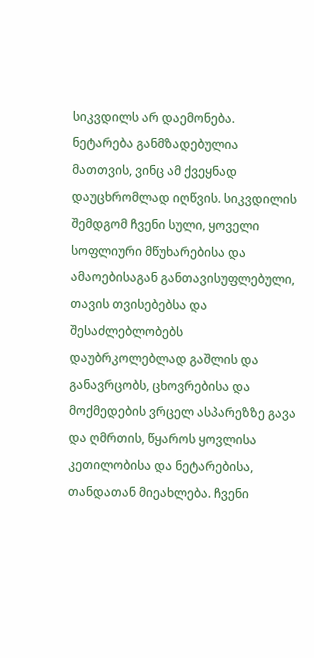სიკვდილს არ დაემონება.
ნეტარება განმზადებულია მათთვის, ვინც ამ ქვეყნად დაუცხრომლად იღწვის. სიკვდილის შემდგომ ჩვენი სული, ყოველი სოფლიური მწუხარებისა და ამაოებისაგან განთავისუფლებული, თავის თვისებებსა და შესაძლებლობებს დაუბრკოლებლად გაშლის და განავრცობს, ცხოვრებისა და მოქმედების ვრცელ ასპარეზზე გავა და ღმრთის, წყაროს ყოვლისა კეთილობისა და ნეტარებისა, თანდათან მიეახლება. ჩვენი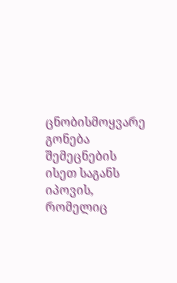ცნობისმოყვარე გონება შემეცნების ისეთ საგანს იპოვის, რომელიც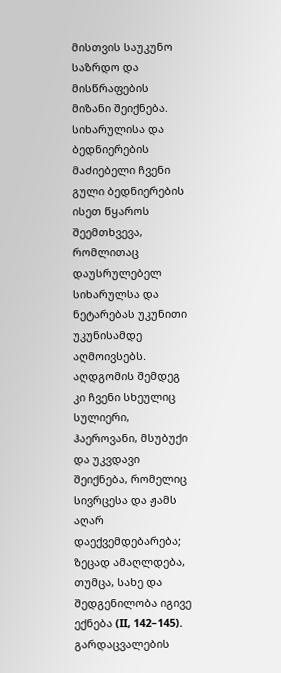მისთვის საუკუნო საზრდო და მისწრაფების მიზანი შეიქნება. სიხარულისა და ბედნიერების მაძიებელი ჩვენი გული ბედნიერების ისეთ წყაროს შეემთხვევა, რომლითაც დაუსრულებელ სიხარულსა და ნეტარებას უკუნითი უკუნისამდე აღმოივსებს. აღდგომის შემდეგ კი ჩვენი სხეულიც სულიერი, ჰაეროვანი, მსუბუქი და უკვდავი შეიქნება, რომელიც სივრცესა და ჟამს აღარ დაექვემდებარება; ზეცად ამაღლდება, თუმცა, სახე და შედგენილობა იგივე ექნება (II, 142–145).
გარდაცვალების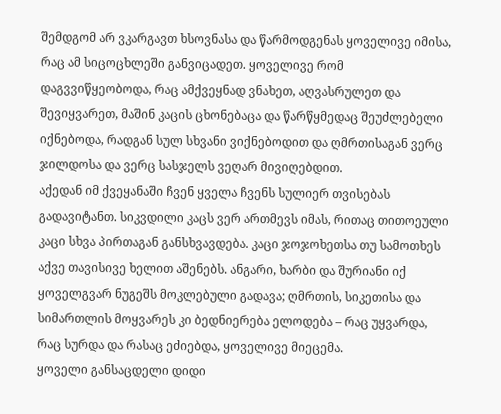შემდგომ არ ვკარგავთ ხსოვნასა და წარმოდგენას ყოველივე იმისა, რაც ამ სიცოცხლეში განვიცადეთ. ყოველივე რომ დაგვვიწყეობოდა, რაც ამქვეყნად ვნახეთ, აღვასრულეთ და შევიყვარეთ, მაშინ კაცის ცხონებაცა და წარწყმედაც შეუძლებელი იქნებოდა, რადგან სულ სხვანი ვიქნებოდით და ღმრთისაგან ვერც ჯილდოსა და ვერც სასჯელს ვეღარ მივიღებდით.
აქედან იმ ქვეყანაში ჩვენ ყველა ჩვენს სულიერ თვისებას გადავიტანთ. სიკვდილი კაცს ვერ ართმევს იმას, რითაც თითოეული კაცი სხვა პირთაგან განსხვავდება. კაცი ჯოჯოხეთსა თუ სამოთხეს აქვე თავისივე ხელით აშენებს. ანგარი, ხარბი და შურიანი იქ ყოველგვარ ნუგეშს მოკლებული გადავა; ღმრთის, სიკეთისა და სიმართლის მოყვარეს კი ბედნიერება ელოდება – რაც უყვარდა, რაც სურდა და რასაც ეძიებდა, ყოველივე მიეცემა.
ყოველი განსაცდელი დიდი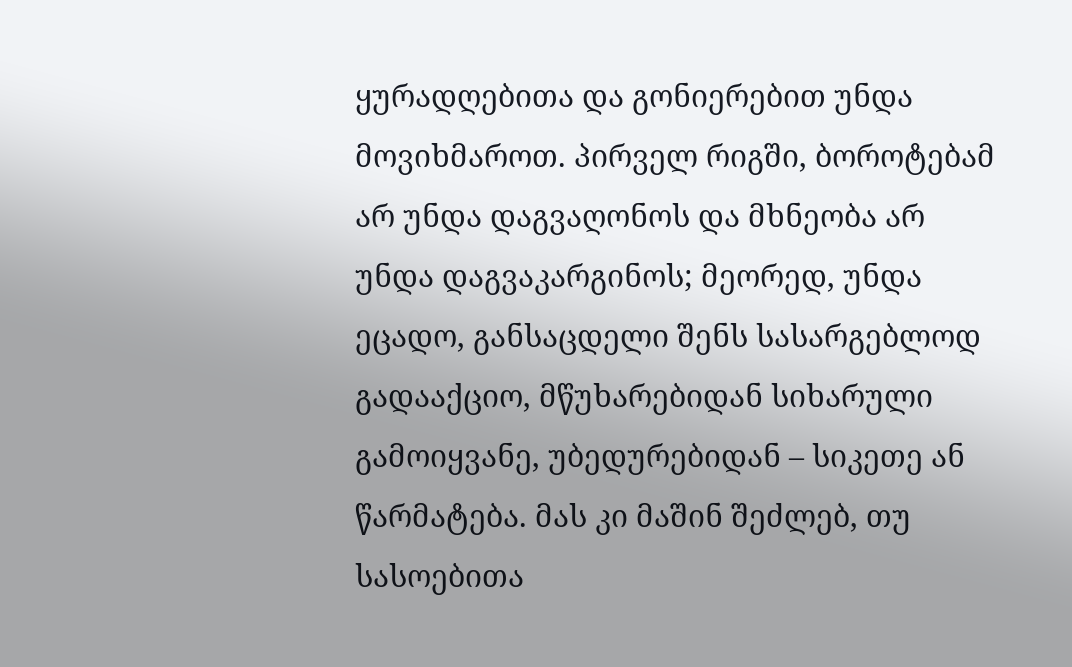ყურადღებითა და გონიერებით უნდა მოვიხმაროთ. პირველ რიგში, ბოროტებამ არ უნდა დაგვაღონოს და მხნეობა არ უნდა დაგვაკარგინოს; მეორედ, უნდა ეცადო, განსაცდელი შენს სასარგებლოდ გადააქციო, მწუხარებიდან სიხარული გამოიყვანე, უბედურებიდან – სიკეთე ან წარმატება. მას კი მაშინ შეძლებ, თუ სასოებითა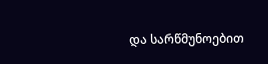და სარწმუნოებით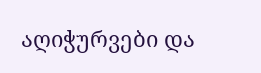აღიჭურვები და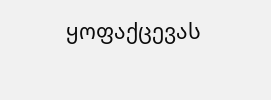ყოფაქცევას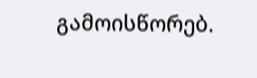გამოისწორებ.